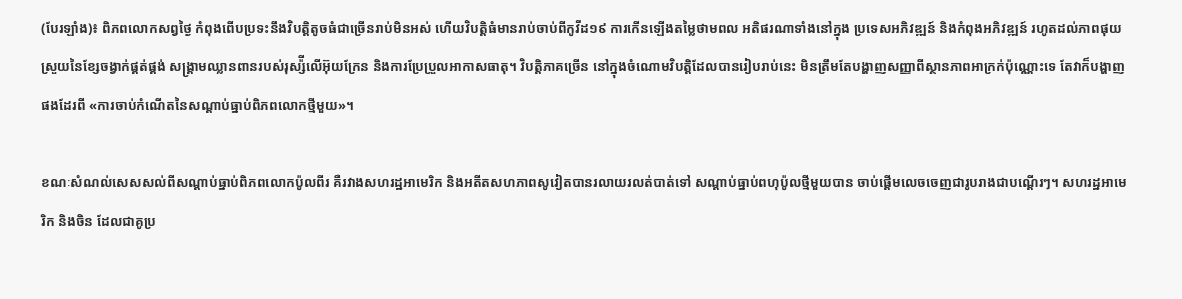(បែរឡាំង)៖ ពិភពលោកសព្វថ្ងៃ កំពុងពើបប្រទះនឹងវិបត្តិតូចធំជាច្រើនរាប់មិនអស់ ហើយវិបត្តិធំមានរាប់ចាប់ពីកូវីដ១៩ ការកើនឡើងតម្លៃថាមពល អតិផរណាទាំងនៅក្នុង ប្រទេសអភិវឌ្ឍន៍ និងកំពុងអភិវឌ្ឍន៍ រហូតដល់ភាពផុយស្រួយនៃខ្សែចង្វាក់ផ្គត់ផ្គង់ សង្រ្គាមឈ្លានពានរបស់រុស្ស៉ីលើអ៊ុយក្រែន និងការប្រែប្រួលអាកាសធាតុ។ វិបតិ្តភាគច្រើន នៅក្នុងចំណោមវិបត្តិដែលបានរៀបរាប់នេះ មិនត្រឹមតែបង្ហាញសញ្ញាពីស្ថានភាពអាក្រក់ប៉ុណ្ណោះទេ តែវាក៏បង្ហាញផងដែរពី «ការចាប់កំណើតនៃសណ្ដាប់ធ្នាប់ពិភពលោកថ្មីមួយ»។

ខណៈសំណល់សេសសល់ពីសណ្ដាប់ធ្នាប់ពិភពលោកប៉ូលពីរ គឺរវាងសហរដ្ឋអាមេរិក និងអតីតសហភាពសូវៀតបានរលាយរលត់បាត់ទៅ សណ្ដាប់ធ្នាប់ពហុប៉ូលថ្មីមួយបាន ចាប់ផ្ដើមលេចចេញជារូបរាងជាបណ្ដើរៗ។ សហរដ្ឋអាមេរិក និងចិន ដែលជាគូប្រ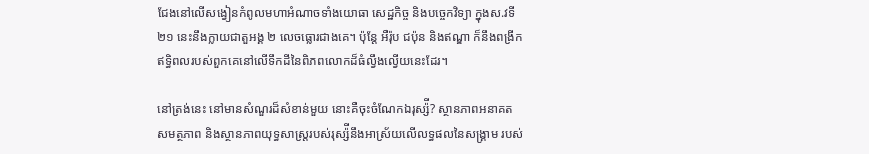ជែងនៅលើសង្វៀនកំពូលមហាអំណាចទាំងយោធា សេដ្ឋកិច្ច និងបច្ចេកវិទ្យា ក្នុងស.វទី២១ នេះនឹងក្លាយជាតួអង្គ ២ លេចធ្លោរជាងគេ។ ប៉ុន្តែ អឺរ៉ុប ជប៉ុន និងឥណ្ឌា ក៏នឹងពង្រីកឥទ្ធិពលរបស់ពួកគេនៅលើទឹកដីនៃពិភពលោកដ៏ធំល្វឹងល្វើយនេះដែរ។

នៅត្រង់នេះ នៅមានសំណួរដ៏សំខាន់មួយ នោះគឺចុះចំណែកឯរុស្ស៉ី? ស្ថានភាពអនាគត សមត្ថភាព និងស្ថានភាពយុទ្ធសាស្ត្ររបស់រុស្ស៉ីនឹងអាស្រ័យលើលទ្ធផលនៃសង្រ្គាម របស់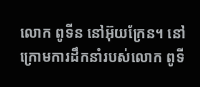លោក ពូទីន នៅអ៊ុយក្រែន។ នៅក្រោមការដឹកនាំរបស់លោក ពូទី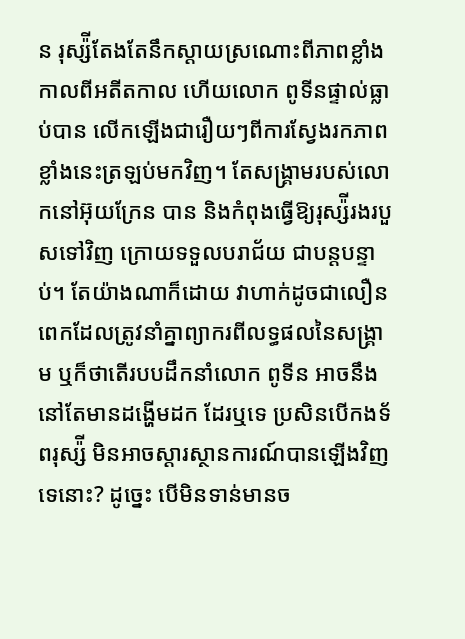ន រុស្ស៉ីតែងតែនឹកស្ដាយស្រណោះពីភាពខ្លាំងកាលពីអតីតកាល ហើយលោក ពូទីនផ្ទាល់ធ្លាប់បាន លើកឡើងជារឿយៗពីការស្វែងរកភាពខ្លាំងនេះត្រឡប់មកវិញ។ តែសង្រ្គាមរបស់លោកនៅអ៊ុយក្រែន បាន និងកំពុងធ្វើឱ្យរុស្ស៉ីរងរបួសទៅវិញ ក្រោយទទួលបរាជ័យ ជាបន្តបន្ទាប់។ តែយ៉ាងណាក៏ដោយ វាហាក់ដូចជាលឿនពេកដែលត្រូវនាំគ្នាព្យាករពីលទ្ធផលនៃសង្រ្គាម ឬក៏ថាតើរបបដឹកនាំលោក ពូទីន អាចនឹងនៅតែមានដង្ហើមដក ដែរឬទេ ប្រសិនបើកងទ័ពរុស្ស៉ី មិនអាចស្ដារស្ថានការណ៍បានឡើងវិញទេនោះ? ដូច្នេះ បើមិនទាន់មានច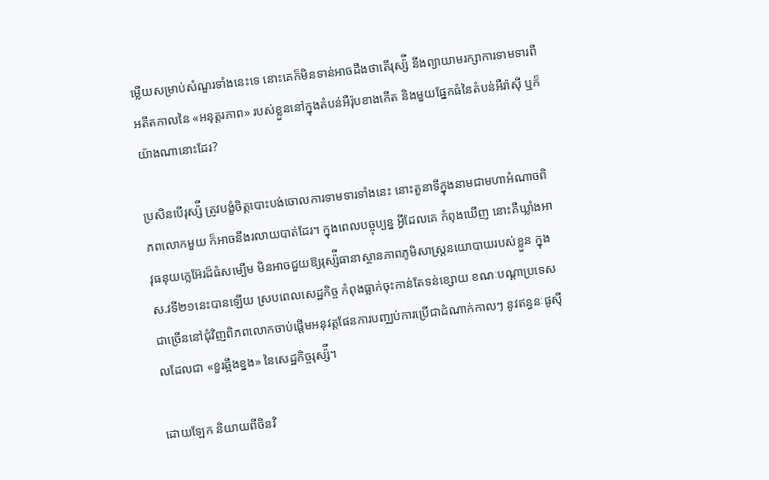ម្លើយសម្រាប់សំណួរទាំងនេះទេ នោះគេក៏មិនទាន់អាចដឹងថាតើរុស្ស៉ី នឹងព្យាយាមរក្សាការទាមទារពីអតីតកាលនៃ «អនុត្តរភាព» របស់ខ្លួននៅក្នុងតំបន់អឺរ៉ុបខាងកើត និងមួយផ្នែកធំនៃតំបន់អឺរ៉ាស៊ី ឬក៏យ៉ាងណានោះដែរ?

ប្រសិនបើរុស្ស៉ី ត្រូវបង្ខំចិត្តបោះបង់ចោលការទាមទារទាំងនេះ នោះតួនាទីក្នុងនាមជាមហាអំណាចពិភពលោកមួយ ក៏អាចនឹងរលាយបាត់ដែរ។ ក្នុងពេលបច្ចុប្បន្ន អ្វីដែលគេ កំពុងឃើញ នោះគឺឃ្លាំងអាវុធនុយក្លេអ៊ែរដ៏ធំសម្បើម មិនអាចជួយឱ្យរុស្ស៉ីធានាស្ថានភាពភូមិសាស្ត្រនយោបាយរបស់ខ្លួន ក្នុងស.វទី២១នេះបានឡើយ ស្របពេលសេដ្ឋកិច្ច កំពុងធ្លាក់ចុះកាន់តែទន់ខ្សោយ ខណៈបណ្ដាប្រទេសជាច្រើននៅជុំវិញពិភពលោកចាប់ផ្ដើមអនុវត្តផែនការបញ្ឈប់ការប្រើជាដំណាក់កាលៗ នូវឥន្ធនៈផូស៊ីលដែលជា «ខួរឆ្អឹងខ្នង» នៃសេដ្ឋកិច្ចរុស្ស៉ី។

ដោយឡែក និយាយពីចិនវិ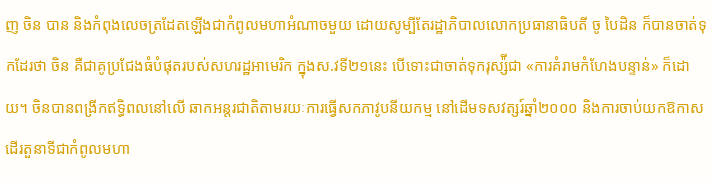ញ ចិន បាន និងកំពុងលេចត្រដែតឡើងជាកំពូលមហាអំណាចមួយ ដោយសូម្បីតែរដ្ឋាភិបាលលោកប្រធានាធិបតី ចូ បៃដិន ក៏បានចាត់ទុកដែរថា ចិន គឺជាគូប្រជែងធំបំផុតរបស់សហរដ្ឋអាមេរិក ក្នុងស.វទី២១នេះ បើទោះជាចាត់ទុករុស្ស៉ីជា «ការគំរាមកំហែងបន្ទាន់» ក៏ដោយ។ ចិនបានពង្រីកឥទ្ធិពលនៅលើ ឆាកអន្តរជាតិតាមរយៈការធ្វើសកភាវូបនីយកម្ម នៅដើមទសវត្សរ៍ឆ្នាំ២០០០ និងការចាប់យកឱកាសដើរតួនាទីជាកំពូលមហា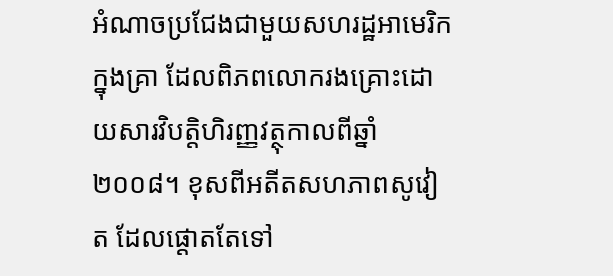អំណាចប្រជែងជាមួយសហរដ្ឋអាមេរិក ក្នុងគ្រា ដែលពិភពលោករងគ្រោះដោយសារវិបត្តិហិរញ្ញវត្ថុកាលពីឆ្នាំ២០០៨។ ខុសពីអតីតសហភាពសូវៀត ដែលផ្តោតតែទៅ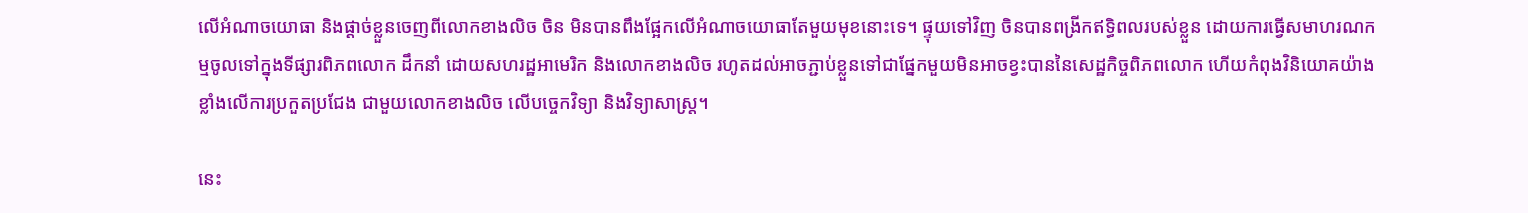លើអំណាចយោធា និងផ្ដាច់ខ្លួនចេញពីលោកខាងលិច ចិន មិនបានពឹងផ្អែកលើអំណាចយោធាតែមួយមុខនោះទេ។ ផ្ទុយទៅវិញ ចិនបានពង្រីកឥទ្ធិពលរបស់ខ្លួន ដោយការធ្វើសមាហរណកម្មចូលទៅក្នុងទីផ្សារពិភពលោក ដឹកនាំ ដោយសហរដ្ឋអាមេរិក និងលោកខាងលិច រហូតដល់អាចភ្ជាប់ខ្លួនទៅជាផ្នែកមួយមិនអាចខ្វះបាននៃសេដ្ឋកិច្ចពិភពលោក ហើយកំពុងវិនិយោគយ៉ាងខ្លាំងលើការប្រកួតប្រជែង ជាមួយលោកខាងលិច លើបច្ចេកវិទ្យា និងវិទ្យាសាស្ត្រ។

នេះ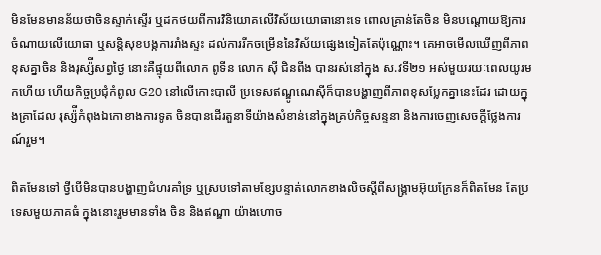មិនមែនមានន័យថាចិនស្ទាក់ស្ទើរ ឬដកថយពីការវិនិយោគលើវិស័យយោធានោះទេ ពោលគ្រាន់តែចិន មិនបណ្ដោយឱ្យការចំណាយលើយោធា ឬសន្តិសុខបង្កការរាំងស្ទះ ដល់ការរីកចម្រើននៃវិស័យផ្សេងទៀតតែប៉ុណ្ណោះ។ គេអាចមើលឃើញពីភាពខុសគ្នាចិន និងរុស្ស៉ីសព្វថ្ងៃ នោះគឺផ្ទុយពីលោក ពូទីន លោក ស៊ី ជិនពីង បានរស់នៅក្នុង ស.វទី២១ អស់មួយរយៈពេលយូរមកហើយ ហើយកិច្ចប្រជុំកំពូល G20 នៅលើកោះបាលី ប្រទេសឥណ្ឌូណេស៊ីក៏បានបង្ហាញពីភាពខុសប្លែកគ្នានេះដែរ ដោយក្នុងគ្រាដែល រុស្ស៉ីកំពុងឯកោខាងការទូត ចិនបានដើរតួនាទីយ៉ាងសំខាន់នៅក្នុងគ្រប់កិច្ចសន្ទនា និងការចេញសេចក្ដីថ្លែងការណ៍រួម។

ពិតមែនទៅ ថ្វីបើមិនបានបង្ហាញជំហរគាំទ្រ ឬស្របទៅតាមខ្សែបន្ទាត់លោកខាងលិចស្ដីពីសង្រ្គាមអ៊ុយក្រែនក៏ពិតមែន តែប្រទេសមួយភាគធំ ក្នុងនោះរួមមានទាំង ចិន និងឥណ្ឌា យ៉ាងហោច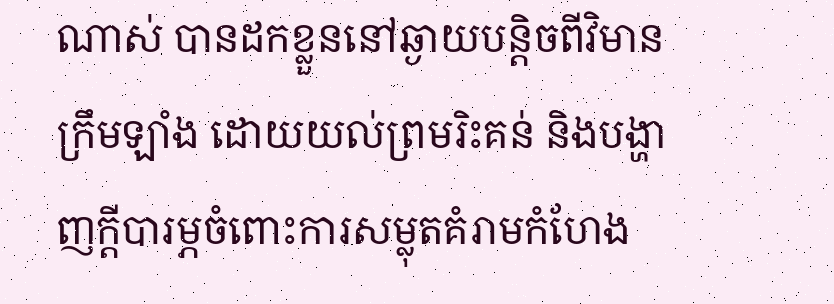ណាស់ បានដកខ្លួននៅឆ្ងាយបន្តិចពីវិមានក្រឹមឡាំង ដោយយល់ព្រមរិះគន់ និងបង្ហាញក្ដីបារម្ភចំពោះការសម្លុតគំរាមកំហែង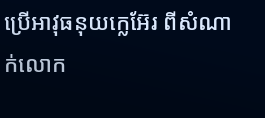ប្រើអាវុធនុយក្លេអ៊ែរ ពីសំណាក់លោក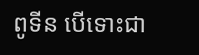ពូទីន បើទោះជា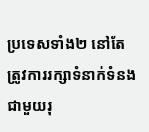ប្រទេសទាំង២ នៅតែត្រូវការរក្សាទំនាក់ទំនងជាមួយរុ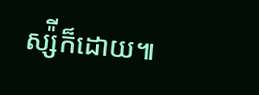ស្ស៉ីក៏ដោយ៕